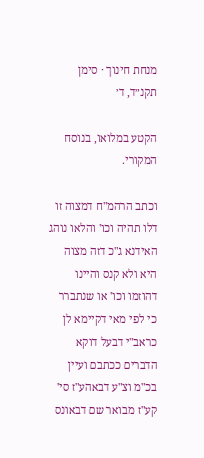מנחת חינוך · סימן תקנ״ד, ד׳

הקטע במלואו, בנוסח המקורי.

וכתב הרהמ"ח דמצוה זו דלו תהיה וכו' והלאו נוהג האידנא ג"כ דזה מצוה היא ולא קנס והיינו דהוזמו וכו' או שנתברר כי לפי מאי דקיימא לן כראב"י דבעל דוקא הדברים ככתבם ועיין בכ"מ וצ"ע דבאהע"ז סי' קע"ז מבואר שם דבאונס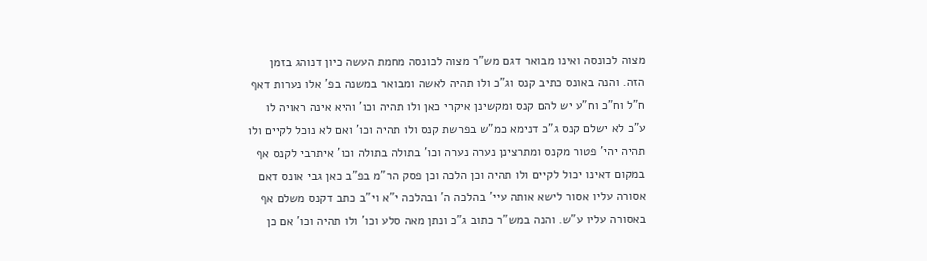מצוה לכונסה ואינו מבואר דגם מש"ר מצוה לכונסה מחמת העשה כיון דנוהג בזמן הזה. והנה באונס כתיב קנס וג"כ ולו תהיה לאשה ומבואר במשנה בפ' אלו נערות דאף ח"ל וח"כ וח"ע יש להם קנס ומקשינן איקרי כאן ולו תהיה וכו' והיא אינה ראויה לו ע"כ לא ישלם קנס ג"כ דנימא כמ"ש בפרשת קנס ולו תהיה וכו' ואם לא נוכל לקיים ולו תהיה יהי' פטור מקנס ומתרצינן נערה נערה וכו' בתולה בתולה וכו' איתרבי לקנס אף במקום דאינו יכול לקיים ולו תהיה וכן הלכה וכן פסק הר"מ בפ"ב כאן גבי אונס דאם אסורה עליו אסור לישא אותה עיי' בהלכה ה' ובהלכה י"א וי"ב כתב דקנס משלם אף באסורה עליו ע"ש. והנה במש"ר כתוב ג"כ ונתן מאה סלע וכו' ולו תהיה וכו' אם כן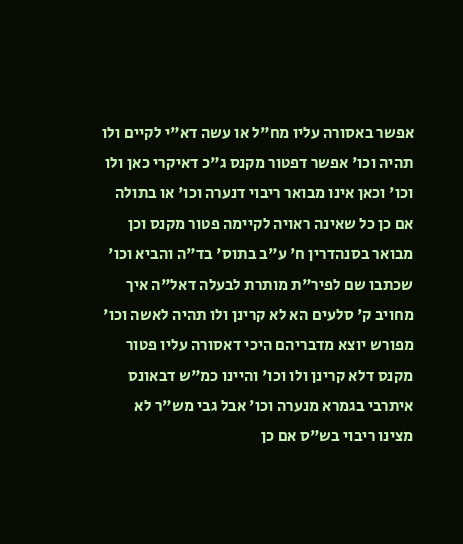אפשר באסורה עליו מח"ל או עשה דא"י לקיים ולו תהיה וכו' אפשר דפטור מקנס ג"כ דאיקרי כאן ולו וכו' וכאן אינו מבואר ריבוי דנערה וכו' או בתולה אם כן כל שאינה ראויה לקיימה פטור מקנס וכן מבואר בסנהדרין ח' ע"ב בתוס' בד"ה והביא וכו' שכתבו שם לפיר"ת מותרת לבעלה דאל"ה איך מחויב ק' סלעים הא לא קרינן ולו תהיה לאשה וכו' מפורש יוצא מדבריהם היכי דאסורה עליו פטור מקנס דלא קרינן ולו וכו' והיינו כמ"ש דבאונס איתרבי בגמרא מנערה וכו' אבל גבי מש"ר לא מצינו ריבוי בש"ס אם כן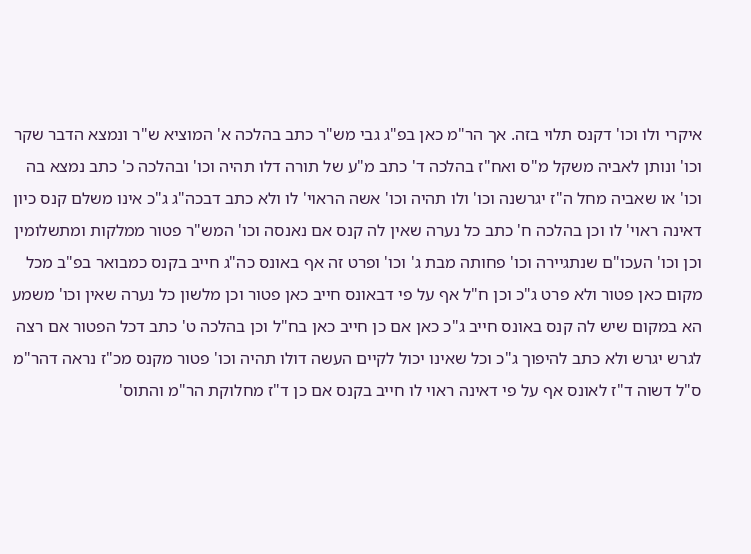איקרי ולו וכו' דקנס תלוי בזה. אך הר"מ כאן בפ"ג גבי מש"ר כתב בהלכה א' המוציא ש"ר ונמצא הדבר שקר וכו' ונותן לאביה משקל מ"ס ואח"ז בהלכה ד' כתב מ"ע של תורה דלו תהיה וכו' ובהלכה כ' כתב נמצא בה וכו' או שאביה מחל ה"ז יגרשנה וכו' ולו תהיה וכו' אשה הראוי' לו ולא כתב דבכה"ג ג"כ אינו משלם קנס כיון דאינה ראוי' לו וכן בהלכה ח' כתב כל נערה שאין לה קנס אם נאנסה וכו' המש"ר פטור ממלקות ומתשלומין וכן וכו' העכו"ם שנתגיירה וכו' פחותה מבת ג' וכו' ופרט זה אף באונס כה"ג חייב בקנס כמבואר בפ"ב מכל מקום כאן פטור ולא פרט ג"כ וכן ח"ל אף על פי דבאונס חייב כאן פטור וכן מלשון כל נערה שאין וכו' משמע הא במקום שיש לה קנס באונס חייב ג"כ כאן אם כן חייב כאן בח"ל וכן בהלכה ט' כתב דכל הפטור אם רצה לגרש יגרש ולא כתב להיפוך ג"כ וכל שאינו יכול לקיים העשה דולו תהיה וכו' פטור מקנס מכ"ז נראה דהר"מ ס"ל דשוה ד"ז לאונס אף על פי דאינה ראוי לו חייב בקנס אם כן ד"ז מחלוקת הר"מ והתוס'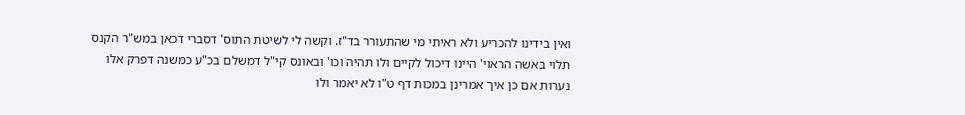ואין בידינו להכריע ולא ראיתי מי שהתעורר בד"ז. וקשה לי לשיטת התוס' דסברי דכאן במש"ר הקנס תלוי באשה הראוי' היינו דיכול לקיים ולו תהיה וכו' ובאונס קי"ל דמשלם בכ"ע כמשנה דפרק אלו נערות אם כן איך אמרינן במכות דף ט"ו לא יאמר ולו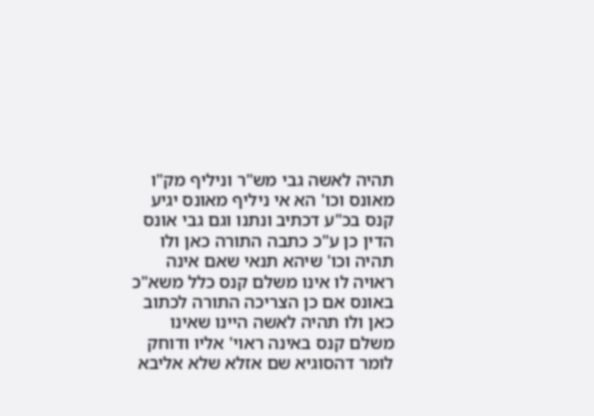תהיה לאשה גבי מש"ר וניליף מק"ו מאונס וכו' הא אי ניליף מאונס יגיע קנס בכ"ע דכתיב ונתנו וגם גבי אונס הדין כן ע"כ כתבה התורה כאן ולו תהיה וכו' שיהא תנאי שאם אינה ראויה לו אינו משלם קנס כלל משא"כ באונס אם כן הצריכה התורה לכתוב כאן ולו תהיה לאשה היינו שאינו משלם קנס באינה ראוי' אליו ודוחק לומר דהסוגיא שם אזלא שלא אליבא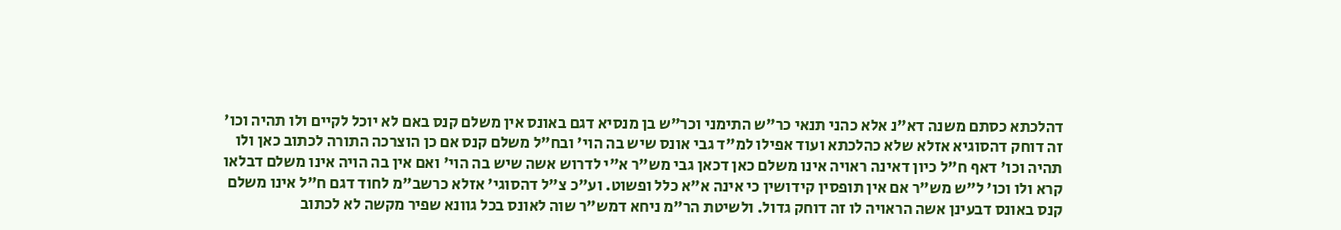דהלכתא כסתם משנה דא"נ אלא כהני תנאי כר"ש התימני וכר"ש בן מנסיא דגם באונס אין משלם קנס באם לא יוכל לקיים ולו תהיה וכו' זה דוחק דהסוגיא אזלא שלא כהלכתא ועוד אפילו למ"ד גבי אונס שיש בה הוי' ובח"ל משלם קנס אם כן הוצרכה התורה לכתוב כאן ולו תהיה וכו' דאף ח"ל כיון דאינה ראויה אינו משלם כאן דכאן גבי מש"ר א"י לדרוש אשה שיש בה הוי' ואם אין בה הויה אינו משלם דבלאו קרא ולו וכו' ל"ש מש"ר אם אין תופסין קידושין כי אינה א"א כלל ופשוט. וע"כ צ"ל דהסוגי' אזלא כרשב"מ לחוד דגם ח"ל אינו משלם קנס באונס דבעינן אשה הראויה לו זה דוחק גדול. ולשיטת הר"מ ניחא דמש"ר שוה לאונס בכל גוונא שפיר מקשה לא לכתוב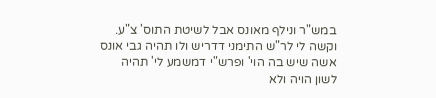במש"ר ונילף מאונס אבל לשיטת התוס' צ"ע. וקשה לי לר"ש התימני דדריש ולו תהיה גבי אונס אשה שיש בה הוי' ופרש"י דמשמע לי' תהיה לשון הויה ולא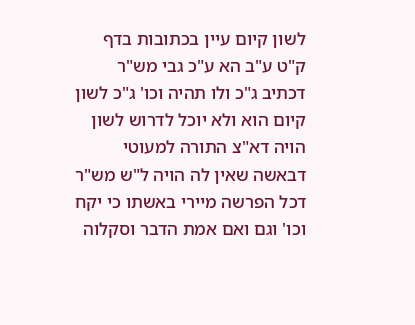לשון קיום עיין בכתובות בדף ק"ט ע"ב הא ע"כ גבי מש"ר דכתיב ג"כ ולו תהיה וכו' ג"כ לשון קיום הוא ולא יוכל לדרוש לשון הויה דא"צ התורה למעוטי דבאשה שאין לה הויה ל"ש מש"ר דכל הפרשה מיירי באשתו כי יקח וכו' וגם ואם אמת הדבר וסקלוה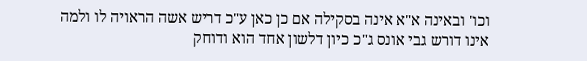וכו' ובאינה א"א אינה בסקילה אם כן כאן ע"כ דריש אשה הראויה לו ולמה אינו דורש גבי אונס ג"כ כיון דלשון אחד הוא ודוחק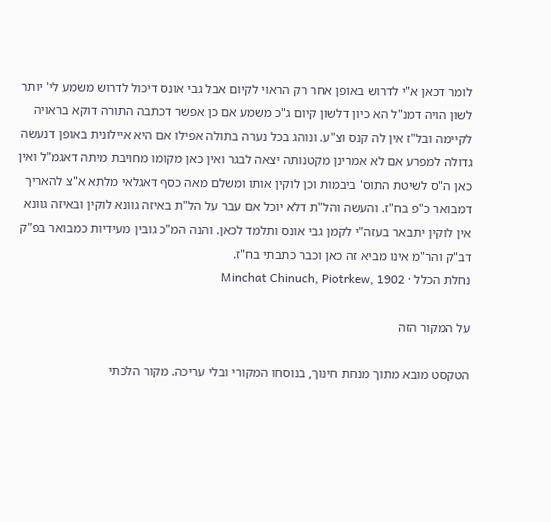לומר דכאן א"י לדרוש באופן אחר רק הראוי לקיום אבל גבי אונס דיכול לדרוש משמע לי' יותר לשון הויה דמנ"ל הא כיון דלשון קיום ג"כ משמע אם כן אפשר דכתבה התורה דוקא בראויה לקיימה ובל"ז אין לה קנס וצ"ע. ונוהג בכל נערה בתולה אפילו אם היא איילונית באופן דנעשה גדולה למפרע אם לא אמרינן מקטנותה יצאה לבגר ואין כאן מקומו מחויבת מיתה דאגמ"ל ואין כאן ה"ס לשיטת התוס' ביבמות וכן לוקין אותו ומשלם מאה כסף דאגלאי מלתא א"צ להאריך דמבואר כ"פ בח"ז. והעשה והל"ת דלא יוכל אם עבר על הל"ת באיזה גוונא לוקין ובאיזה גוונא אין לוקין יתבאר בעזה"י לקמן גבי אונס ותלמד לכאן. והנה המ"כ גובין מעידיות כמבואר בפ"ק דב"ק והר"מ אינו מביא זה כאן וכבר כתבתי בח"ז.
נחלת הכלל · Minchat Chinuch, Piotrkew, 1902

על המקור הזה

הטקסט מובא מתוך מנחת חינוך, בנוסחו המקורי ובלי עריכה. מקור הלכתי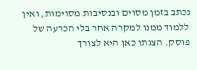נכתב בזמן מסוים ובנסיבות מסוימות, ואין ללמוד ממנו למקרה אחר בלי הכרעה של פוסק. הצגתו כאן היא לצורך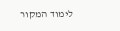לימוד המקור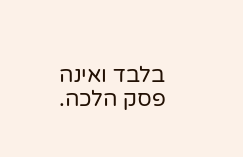בלבד ואינה פסק הלכה.